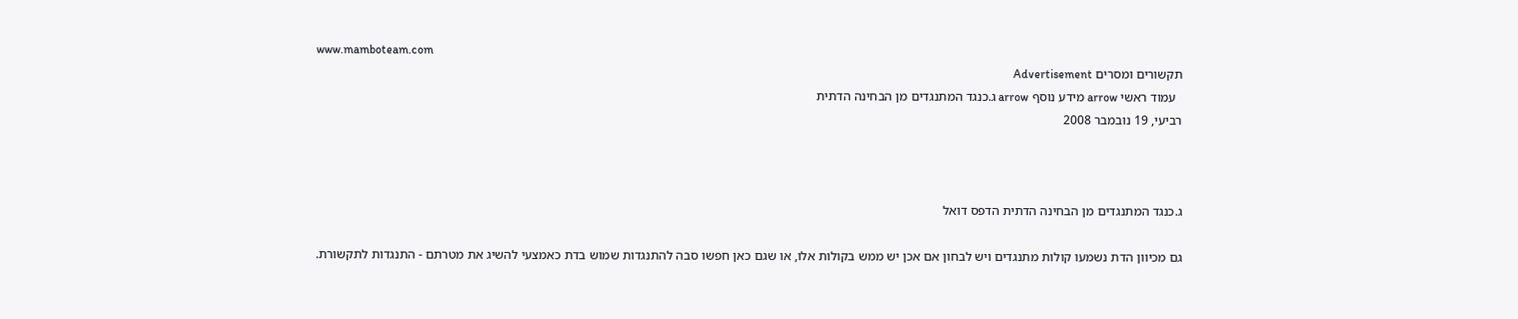www.mamboteam.com
תקשורים ומסרים Advertisement
  עמוד ראשי arrow מידע נוסף arrow ג.כנגד המתנגדים מן הבחינה הדתית
רביעי, 19 נובמבר 2008



ג.כנגד המתנגדים מן הבחינה הדתית הדפס דואל

גם מכיוון הדת נשמעו קולות מתנגדים ויש לבחון אם אכן יש ממש בקולות אלו, או שגם כאן חפשו סבה להתנגדות שמוש בדת כאמצעי להשיג את מטרתם - התנגדות לתקשורת.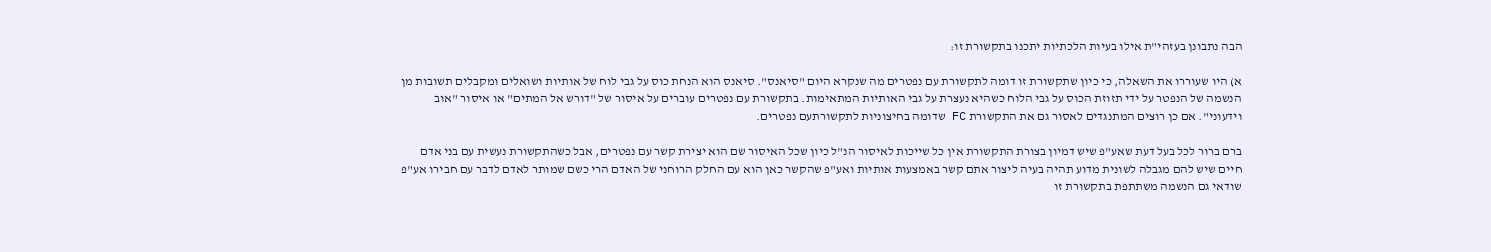הבה נתבונן בעזהי"ת אילו בעיות הלכתיות יתכנו בתקשורת זו:

א) היו שעוררו את השאלה, כי כיון שתקשורת זו דומה לתקשורת עם נפטרים מה שנקרא היום "סיאנס". סיאנס הוא הנחת כוס על גבי לוח של אותיות ושואלים ומקבלים תשובות מן הנשמה של הנפטר על ידי תזוזת הכוס על גבי הלוח כשהיא נעצרת על גבי האותיות המתאימות. בתקשורת עם נפטרים עוברים על איסור של "דורש אל המתים" או איסור "אוב וידעוני". אם כן רוצים המתנגדים לאסור גם את התקשורת FC שדומה בחיצוניות לתקשורתעם נפטרים.

ברם ברור לכל בעל דעת שאע"פ שיש דמיון בצורת התקשורת אין כל שייכות לאיסור הנ"ל כיון שכל האיסור שם הוא יצירת קשר עם נפטרים, אבל כשהתקשורת נעשית עם בני אדם חיים שיש להם מגבלה לשונית מדוע תהיה בעיה ליצור אתם קשר באמצעות אותיות ואע"פ שהקשר כאן הוא עם החלק הרוחני של האדם הרי כשם שמותר לאדם לדבר עם חבירו אע"פ שודאי גם הנשמה משתתפת בתקשורת זו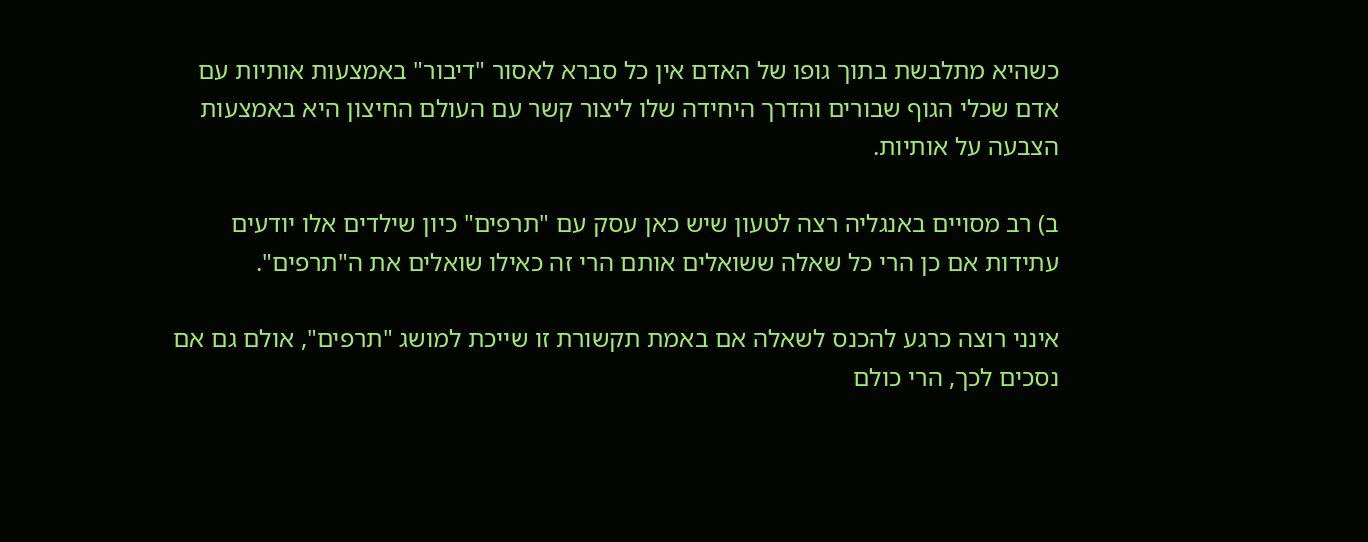כשהיא מתלבשת בתוך גופו של האדם אין כל סברא לאסור "דיבור" באמצעות אותיות עם אדם שכלי הגוף שבורים והדרך היחידה שלו ליצור קשר עם העולם החיצון היא באמצעות הצבעה על אותיות.

ב) רב מסויים באנגליה רצה לטעון שיש כאן עסק עם "תרפים" כיון שילדים אלו יודעים עתידות אם כן הרי כל שאלה ששואלים אותם הרי זה כאילו שואלים את ה"תרפים".

אינני רוצה כרגע להכנס לשאלה אם באמת תקשורת זו שייכת למושג "תרפים", אולם גם אם נסכים לכך, הרי כולם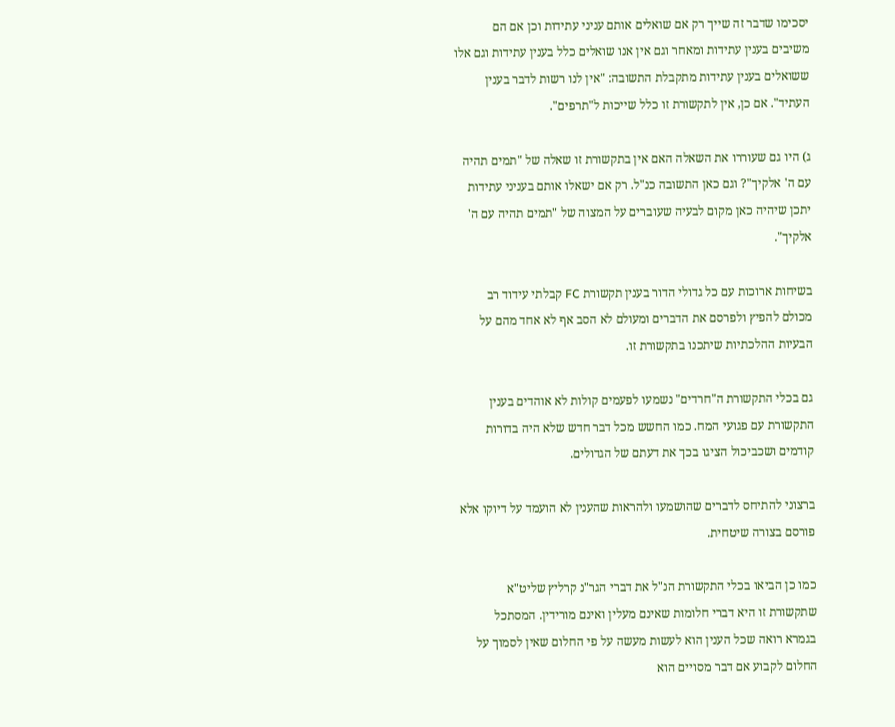יסכימו שדבר זה שייך רק אם שואלים אותם עניני עתידות וכן אם הם משיבים בענין עתידות ומאחר וגם אין אנו שואלים כלל בענין עתידות וגם אלו ששואלים בענין עתידות מתקבלת התשובה: "אין לנו רשות לדבר בענין העתיד". אם כן, אין לתקשורת זו כלל שייכות ל"תרפים".

ג) היו גם שעוררו את השאלה האם אין בתקשורת זו שאלה של "תמים תהיה עם ה' אלקיך"? וגם כאן התשובה כנ"ל. רק אם ישאלו אותם בעניני עתידות יתכן שיהיה כאן מקום לבעיה שעוברים על המצוה של "תמים תהיה עם ה' אלקיך".

בשיחות ארוכות עם כל גדולי הדור בענין תקשורת FC קבלתי עידוד רב מכולם להפיץ ולפרסם את הדברים ומעולם לא הסב אף לא אחד מהם על הבעיות ההלכתיות שיתכנו בתקשורת זו.

גם בכלי התקשורת ה"חרדים" נשמעו לפעמים קולות לא אוהדים בענין התקשורת עם פגועי המח. כמו החשש מכל דבר חדש שלא היה בדורות קודמים ושכביכול הציגו בכך את דעתם של הגדולים.

ברצוני להתיחס לדברים שהושמעו ולהראות שהענין לא הועמד על דיוקו אלא פורסם בצורה שיטחית.

כמו כן הביאו בכלי התקשורת הנ"ל את דברי הגר"נ קרליץ שליט"א שתקשורת זו היא דברי חלומות שאינם מעלין ואינם מורידין. המסתכל בגמרא רואה שכל הענין הוא לעשות מעשה על פי החלום שאין לסמוך על החלום לקבוע אם דבר מסויים הוא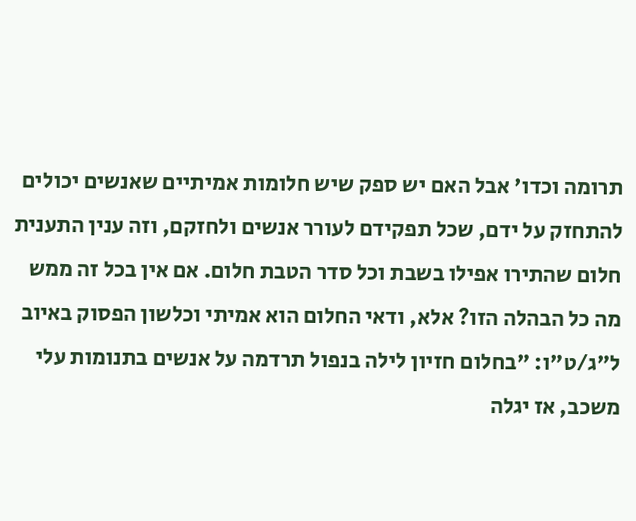תרומה וכדו' אבל האם יש ספק שיש חלומות אמיתיים שאנשים יכולים להתחזק על ידם, שכל תפקידם לעורר אנשים ולחזקם, וזה ענין התענית חלום שהתירו אפילו בשבת וכל סדר הטבת חלום. אם אין בכל זה ממש מה כל הבהלה הזו? אלא, ודאי החלום הוא אמיתי וכלשון הפסוק באיוב ל"ג/ט"ו: "בחלום חזיון לילה בנפול תרדמה על אנשים בתנומות עלי משכב, אז יגלה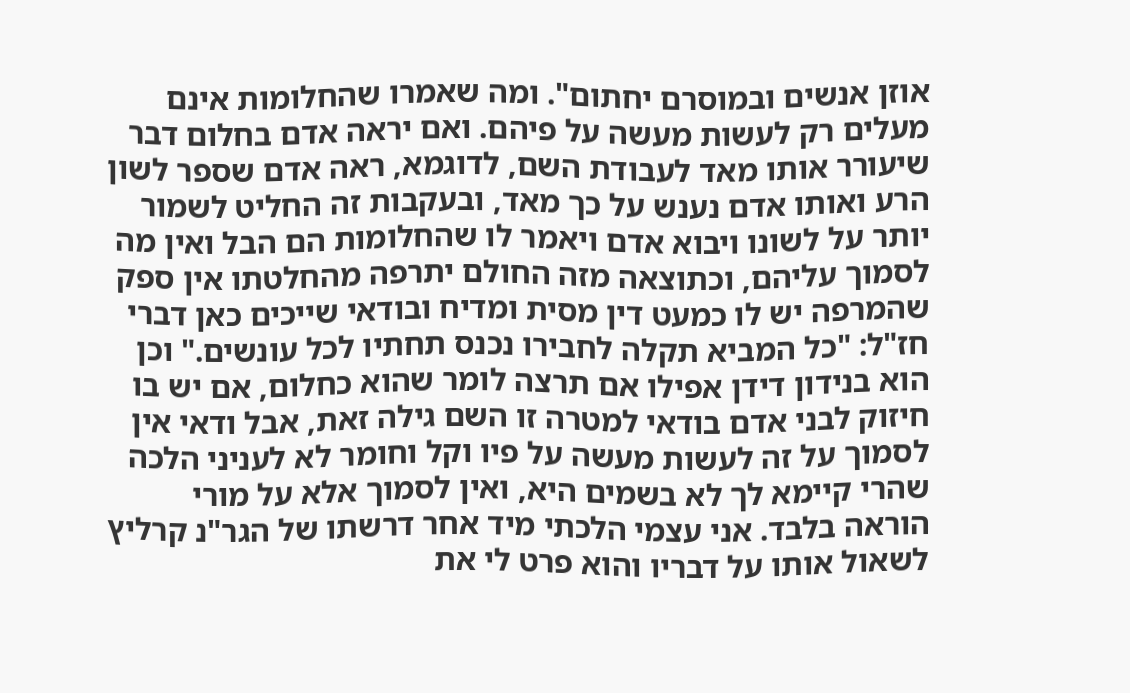אוזן אנשים ובמוסרם יחתום". ומה שאמרו שהחלומות אינם מעלים רק לעשות מעשה על פיהם. ואם יראה אדם בחלום דבר שיעורר אותו מאד לעבודת השם, לדוגמא, ראה אדם שספר לשון הרע ואותו אדם נענש על כך מאד, ובעקבות זה החליט לשמור יותר על לשונו ויבוא אדם ויאמר לו שהחלומות הם הבל ואין מה לסמוך עליהם, וכתוצאה מזה החולם יתרפה מהחלטתו אין ספק שהמרפה יש לו כמעט דין מסית ומדיח ובודאי שייכים כאן דברי חז"ל: "כל המביא תקלה לחבירו נכנס תחתיו לכל עונשים." וכן הוא בנידון דידן אפילו אם תרצה לומר שהוא כחלום, אם יש בו חיזוק לבני אדם בודאי למטרה זו השם גילה זאת, אבל ודאי אין לסמוך על זה לעשות מעשה על פיו וקל וחומר לא לעניני הלכה שהרי קיימא לך לא בשמים היא, ואין לסמוך אלא על מורי הוראה בלבד. אני עצמי הלכתי מיד אחר דרשתו של הגר"נ קרליץ לשאול אותו על דבריו והוא פרט לי את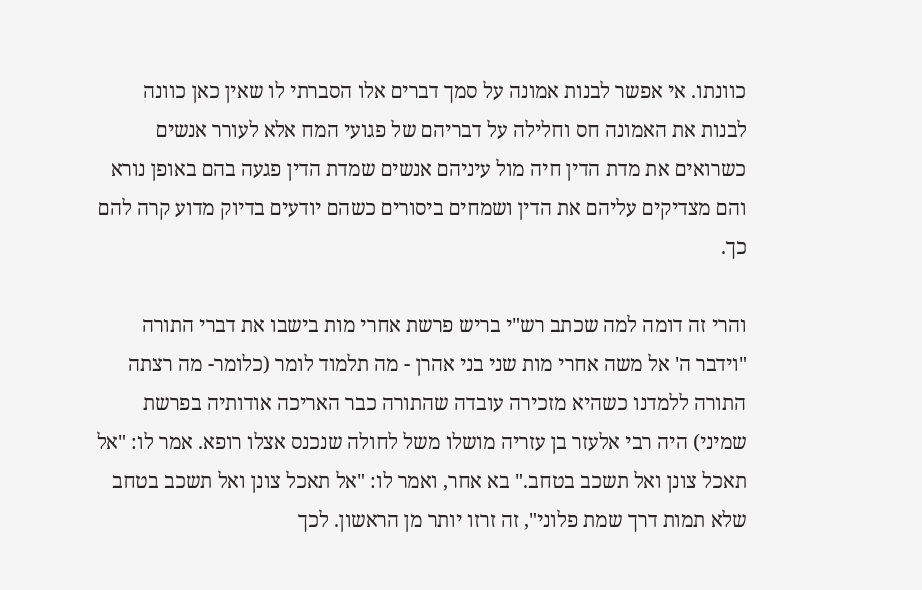כוונתו. אי אפשר לבנות אמונה על סמך דברים אלו הסברתי לו שאין כאן כוונה לבנות את האמונה חס וחלילה על דבריהם של פגועי המח אלא לעורר אנשים כשרואים את מדת הדין חיה מול עיניהם אנשים שמדת הדין פגעה בהם באופן נורא והם מצדיקים עליהם את הדין ושמחים ביסורים כשהם יודעים בדיוק מדוע קרה להם כך.

והרי זה דומה למה שכתב רש"י בריש פרשת אחרי מות בישבו את דברי התורה "וידבר ה' אל משה אחרי מות שני בני אהרן - מה תלמוד לומר (כלומר- מה רצתה התורה ללמדנו כשהיא מזכירה עובדה שהתורה כבר האריכה אודותיה בפרשת שמיני) היה רבי אלעזר בן עזריה מושלו משל לחולה שנכנס אצלו רופא. אמר לו: "אל תאכל צונן ואל תשכב בטחב." בא אחר, ואמר לו: "אל תאכל צונן ואל תשכב בטחב שלא תמות דרך שמת פלוני", זה זרזו יותר מן הראשון. לכך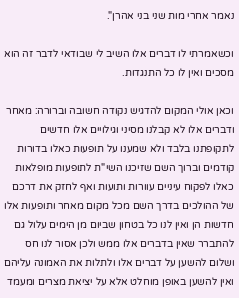נאמר אחרי מות שני בני אהרן".

וכשאמרתי לו דברים אלו השיב לי שבודאי לדבר זה הוא מסכים ואין לו כל התנגדות.

וכאן אולי המקום להדגיש נקודה חשובה וברורה: מאחר ודברים אלו לא קבלנו מסיני וגילויים אלו חדשים לתקופתנו בלבד ולא שמענו על תופעות כאלו בדורות קודמים וברוך השם שזיכנו השי"ת לתופעות מופלאות כאלו לפקוח עיניים עוורות ותועות ואף לחזק את דרכם של ההולכים בדרך השם מכל מקום מאחר ותופעות אלו חדשות הן ואין לנו כל בטחון שביום מן הימים עלול גם להתברר שאין בדברים אלו ממש ולכן אסור לנו חס ושלום להשען על דברים אלו ולתלות את האמונה עליהם ואין להשען באופן מוחלט אלא על יציאת מצרים ומעמד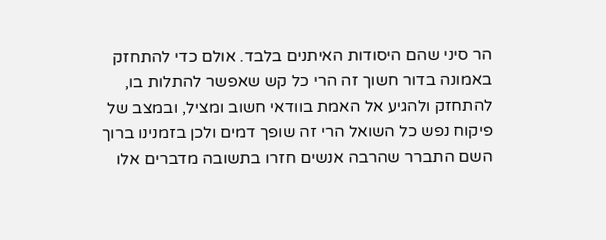הר סיני שהם היסודות האיתנים בלבד. אולם כדי להתחזק באמונה בדור חשוך זה הרי כל קש שאפשר להתלות בו, להתחזק ולהגיע אל האמת בוודאי חשוב ומציל, ובמצב של פיקוח נפש כל השואל הרי זה שופך דמים ולכן בזמנינו ברוך השם התברר שהרבה אנשים חזרו בתשובה מדברים אלו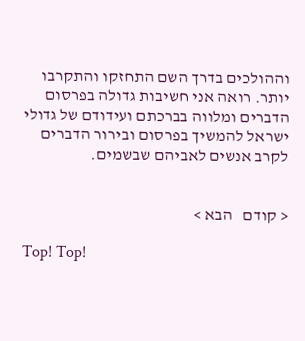וההולכים בדרך השם התחזקו והתקרבו יותר. רואה אני חשיבות גדולה בפרסום הדברים ומלווה בברכתם ועידודם של גדולי ישראל להמשיך בפרסום ובירור הדברים לקרב אנשים לאביהם שבשמים.


< קודם   הבא >

Top! Top!